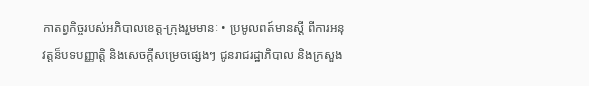កាតព្វកិច្ចរបស់អភិបាលខេត្ត-ក្រុងរួមមានៈ • ប្រមូលពត៍មានស្តី ពីការអនុវត្តន៏បទបញ្ញាត្តិ និងសេចក្តីសម្រេចផ្សេងៗ ជូនរាជរដ្ឋាភិបាល និងក្រសួង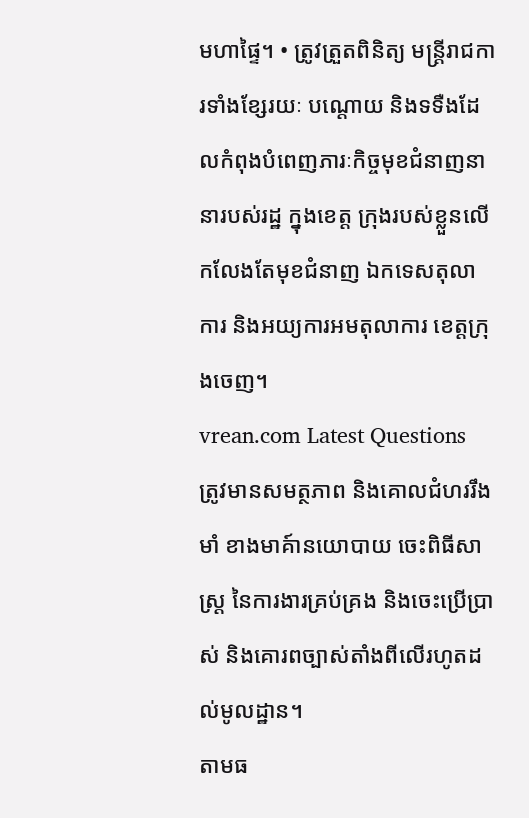មហាផ្ទៃ។ • ត្រូវត្រួតពិនិត្យ មន្ត្រីរាជការទាំងខ្សែរយៈ បណ្តោយ និងទទឺងដែលកំពុងបំពេញភារៈកិច្ចមុខជំនាញនានារបស់រដ្ឋ ក្នុងខេត្ត ក្រុងរបស់ខ្លួនលើកលែងតែមុខជំនាញ ឯកទេសតុលាការ និងអយ្យការអមតុលាការ ខេត្តក្រុងចេញ។
vrean.com Latest Questions
ត្រូវមានសមត្ថភាព និងគោលជំហររឹងមាំ ខាងមាគ៍ានយោបាយ ចេះពិធីសាស្រ្ត នៃការងារគ្រប់គ្រង និងចេះប្រើប្រាស់ និងគោរពច្បាស់តាំងពីលើរហូតដល់មូលដ្ឋាន។
តាមធ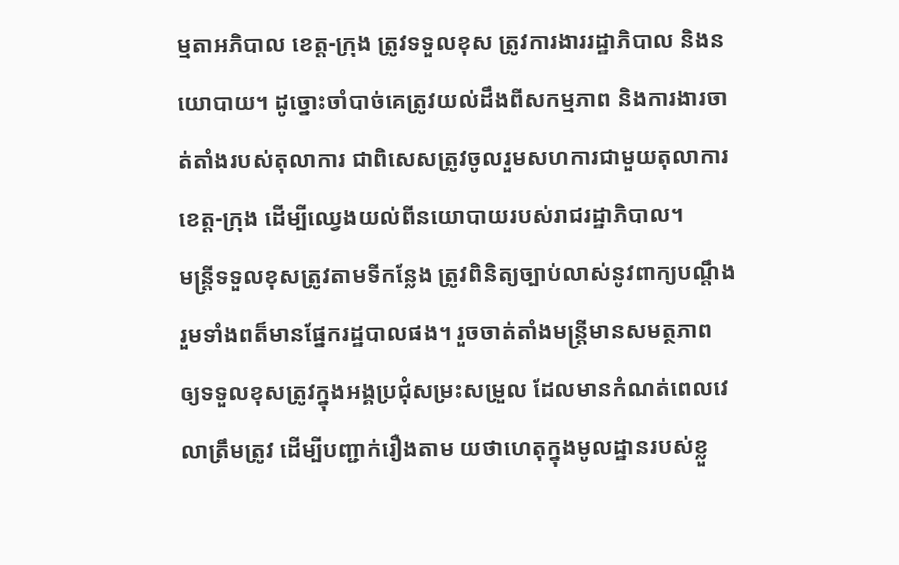ម្មតាអភិបាល ខេត្ត-ក្រុង ត្រូវទទួលខុស ត្រូវការងាររដ្ឋាភិបាល និងនយោបាយ។ ដូច្នោះចាំបាច់គេត្រូវយល់ដឹងពីសកម្មភាព និងការងារចាត់តាំងរបស់តុលាការ ជាពិសេសត្រូវចូលរួមសហការជាមួយតុលាការខេត្ត-ក្រុង ដើម្បីឈ្វេងយល់ពីនយោបាយរបស់រាជរដ្ឋាភិបាល។
មន្ត្រីទទួលខុសត្រូវតាមទីកន្លែង ត្រូវពិនិត្យច្បាប់លាស់នូវពាក្យបណ្តឹង រួមទាំងពត៏មានផ្នែករដ្ឋបាលផង។ រួចចាត់តាំងមន្ត្រីមានសមត្ថភាព ឲ្យទទួលខុសត្រូវក្នុងអង្គប្រជុំសម្រះសម្រួល ដែលមានកំណត់ពេលវេលាត្រឹមត្រូវ ដើម្បីបញ្ជាក់រឿងតាម យថាហេតុក្នុងមូលដ្ឋានរបស់ខ្លួ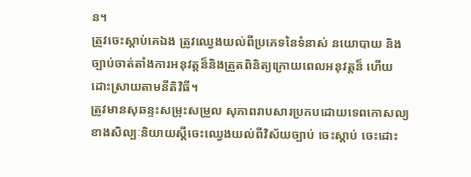ន។
ត្រូវចេះស្តាប់គេឯង ត្រូវឈ្វេងយល់ពីប្រភេទនៃទំនាស់ នយោបាយ និងច្បាប់ចាត់តាំងការអនុវត្តន៏និងត្រួតពិនិត្យក្រោយពេលអនុវត្តន៏ ហើយដោះស្រាយតាមនីតិវិធី។
ត្រូវមានសុឆន្ទះសម្រុះសម្រួល សុភាពរាបសារប្រកបដោយទេពកោសល្យ ខាងសិល្បៈនិយាយស្តីចេះឈ្វេងយល់ពីវិស័យច្បាប់ ចេះស្តាប់ ចេះដោះ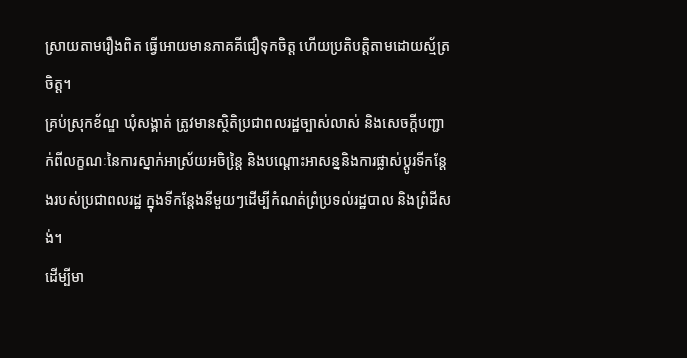ស្រាយតាមរឿងពិត ធ្វើអោយមានភាគគីជឿទុកចិត្ត ហើយប្រតិបត្តិតាមដោយស័្មត្រចិត្ត។
គ្រប់ស្រុកខ័ណ្ឌ ឃុំសង្គាត់ ត្រូវមានសិ្ថតិប្រជាពលរដ្ឋច្បាស់លាស់ និងសេចក្តីបញ្ជាក់ពីលក្ខណៈនៃការស្នាក់អាស្រ័យអចិន្តៃ្រ និងបណ្តោះអាសន្ននិងការផ្លាស់ប្តូរទីកន្តែងរបស់ប្រជាពលរដ្ឋ ក្នុងទីកន្តែងនីមួយៗដើម្បីកំណត់ព្រំប្រទល់រដ្ឋបាល និងព្រំដីសង់។
ដើម្បីមា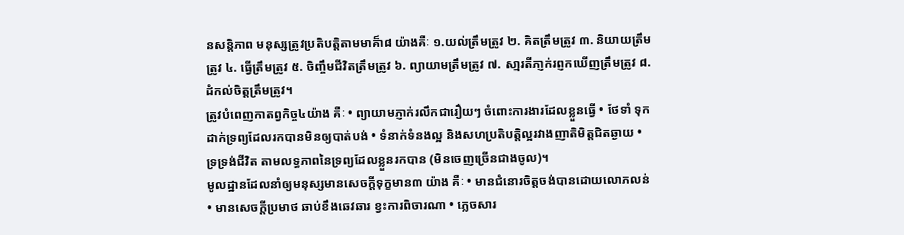នសន្តិភាព មនុស្សត្រូវប្រតិបត្តិតាមមាគ៏ា៨ យ៉ាងគឺៈ ១.យល់ត្រឹមត្រូវ ២. គិតត្រឹមត្រូវ ៣. និយាយត្រឹមត្រូវ ៤. ធ្វើត្រឹមត្រូវ ៥. ចិញ្ចឹមជីវិតត្រឹមត្រូវ ៦. ព្យាយាមត្រឹមត្រូវ ៧. សា្មរតីភា្ញក់រព្ញកឃើញត្រឹមត្រូវ ៨. ដំកល់ចិត្តត្រឹមត្រូវ។
ត្រូវបំពេញកាតព្វកិច្ច៤យ៉ាង គឺៈ • ព្យាយាមភ្ញាក់រលឹកជារឿយៗ ចំពោះការងារដែលខ្លួនធ្វើ • ថែទាំ ទុកដាក់ទ្រព្យដែលរកបានមិនឲ្យបាត់បង់ • ទំនាក់ទំនងល្អ និងសហប្រតិបត្តិល្អរវាងញាតិមិត្តជិតឆ្ងាយ • ទ្រទ្រង់ជីវិត តាមលទ្ធភាពនៃទ្រព្យដែលខ្លួនរកបាន (មិនចេញច្រើនជាងចូល)។
មូលដ្ឋានដែលនាំឲ្យមនុស្សមានសេចក្តីទុក្ខមាន៣ យ៉ាង គឺៈ • មានជំនោរចិត្តចង់បានដោយលោភលន់ • មានសេចក្តីប្រមាថ ឆាប់ខឹងឆេវឆារ ខ្វះការពិចារណា • ភេ្លចសារ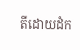តីដោយដំក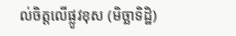ល់ចិត្តលើផ្លូវខុស (មិច្ឆាទិដ្ឋិ)